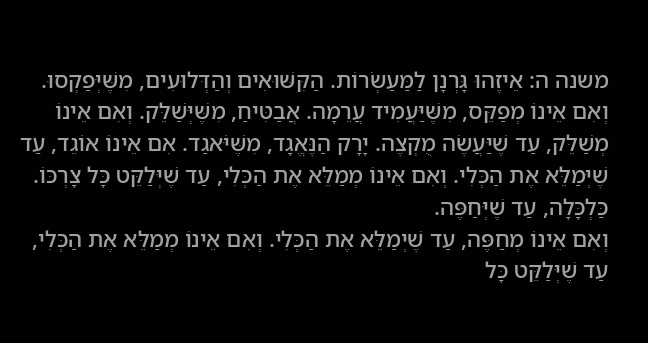משנה ה: אֵיזֶהוּ גָּרְנָן לַמַּעַשְׂרוֹת. הַקִּשּׁוּאִים וְהַדְּלוּעִים, מִשֶּׁיְּפַקְסוּ. וְאִם אֵינוֹ מְפַקֵּס, מִשֶּׁיַּעֲמִיד עֲרֵמָה. אֲבַטִּיחַ, מִשֶּׁיְּשַׁלֵּק. וְאִם אֵינוֹ מְשַׁלֵּק, עַד שֶׁיַּעֲשֶׂה מֻקְצֶה. יָרָק הַנֶּאֱגָד, מִשֶּׁיֹּאגַד. אִם אֵינוֹ אוֹגֵד, עַד שֶׁיְּמַלֵּא אֶת הַכְּלִי. וְאִם אֵינוֹ מְמַלֵּא אֶת הַכְּלִי, עַד שֶׁיְּלַקֵּט כָּל צָרְכּוֹ. כַּלְכָּלָה, עַד שֶׁיְּחַפֶּה.
וְאִם אֵינוֹ מְחַפֶּה, עַד שֶׁיְמַלֵּא אֶת הַכְּלִי. וְאִם אֵינוֹ מְמַלֵּא אֶת הַכְּלִי, עַד שֶׁיְּלַקֵּט כָּל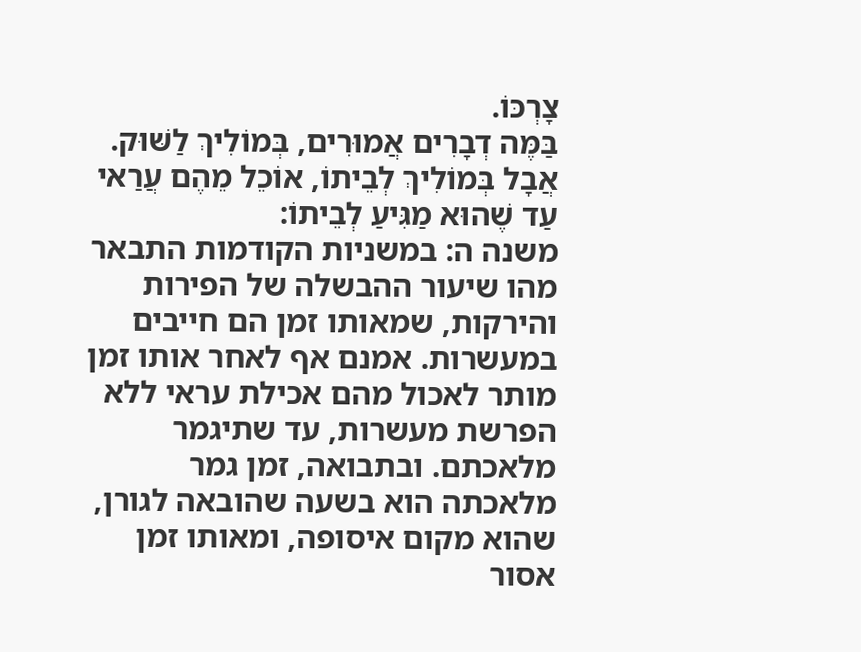צָרְכּוֹ.
בַּמֶּה דְבָרִים אֲמוּרִים, בְּמוֹלִיךְ לַשּׁוּק. אֲבָל בְּמוֹלִיךְ לְבֵיתוֹ, אוֹכֵל מֵהֶם עֲרַאי עַד שֶׁהוּא מַגִּיעַ לְבֵיתוֹ:
משנה ה: במשניות הקודמות התבאר מהו שיעור ההבשלה של הפירות והירקות, שמאותו זמן הם חייבים במעשרות. אמנם אף לאחר אותו זמן מותר לאכול מהם אכילת עראי ללא הפרשת מעשרות, עד שתיגמר מלאכתם. ובתבואה, זמן גמר מלאכתה הוא בשעה שהובאה לגורן, שהוא מקום איסופה, ומאותו זמן אסור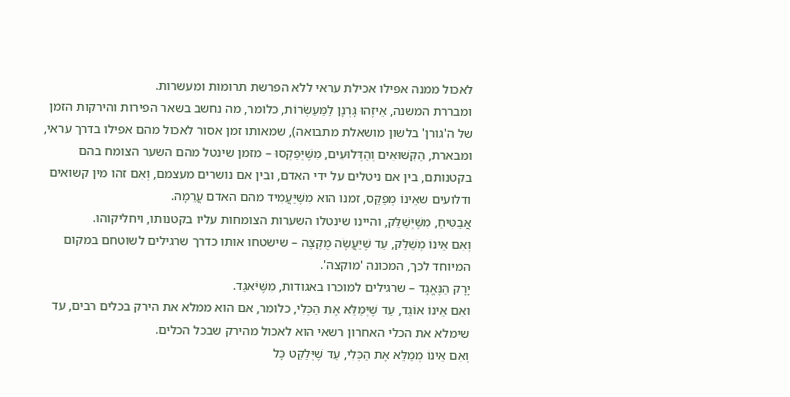לאכול ממנה אפילו אכילת עראי ללא הפרשת תרומות ומעשרות.
ומבררת המשנה, אֵיזֶהוּ גָּרְנָן לַמַּעַשְׂרוֹת, כלומר, מה נחשב בשאר הפירות והירקות הזמן של ה'גורן' בלשון מושאלת מתבואה), שמאותו זמן אסור לאכול מהם אפילו בדרך עראי, ומבארת, הַקִּשּׁוּאִים וְהַדְּלוּעִים, מִשֶּׁיְּפַקְסוּ – מזמן שינטל מהם השער הצומח בהם בקטנותם, בין אם ניטלים על ידי האדם, ובין אם נושרים מעצמם, וְאִם זהו מין קשואים ודלועים שאֵינוֹ מְפַקֵּס, זמנו הוא מִשֶּׁיַּעֲמִיד מהם האדם עֲרֵמָה.
אֲבַטִּיחַ, מִשֶּׁיְּשַׁלֵּק, והיינו שינטלו השערות הצומחות עליו בקטנותו, ויחליקוהו.
וְאִם אֵינוֹ מְשַׁלֵּק, עַד שֶׁיַּעֲשֶׂה מֻקְצֶה – שישטחו אותו כדרך שרגילים לשוטחם במקום המיוחד לכך, המכונה 'מוקצה'.
יָרָק הַנֶּאֱגָד – שרגילים למוכרו באגודות, מִשֶּׁיֹּאגַד.
ואִם אֵינוֹ אוֹגֵד, עַד שֶׁיְּמַלֵּא אֶת הַכְּלִי, כלומר, אם הוא ממלא את הירק בכלים רבים, עד שימלא את הכלי האחרון רשאי הוא לאכול מהירק שבכל הכלים.
וְאִם אֵינוֹ מְמַלֵּא אֶת הַכְּלִי, עַד שֶׁיְּלַקֵּט כָּל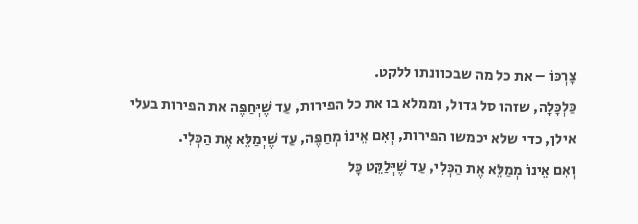צָרְכּוֹ – את כל מה שבכוונתו ללקט.
כַּלְכָּלָה, שזהו סל גדול, וממלא בו את כל הפירות, עַד שֶׁיְּחַפֶּה את הפירות בעלי אילן, כדי שלא יכמשו הפירות, וְאִם אֵינוֹ מְחַפֶּה, עַד שֶׁיְמַלֵּא אֶת הַכְּלִי.
וְאִם אֵינוֹ מְמַלֵּא אֶת הַכְּלִי, עַד שֶׁיְּלַקֵּט כָּל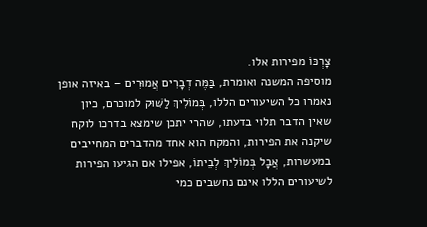צָרְכּוֹ מפירות אלו.
מוסיפה המשנה ואומרת, בַּמֶּה דְבָרִים אֲמוּרִים – באיזה אופן נאמרו כל השיעורים הללו, בְּמוֹלִיךְ לַשּׁוּק למוכרם, כיון שאין הדבר תלוי בדעתו, שהרי יתכן שימצא בדרכו לוקח שיקנה את הפירות, והמקח הוא אחד מהדברים המחייבים במעשרות, אֲבָל בְּמוֹלִיךְ לְבֵיתוֹ, אפילו אם הגיעו הפירות לשיעורים הללו אינם נחשבים כמי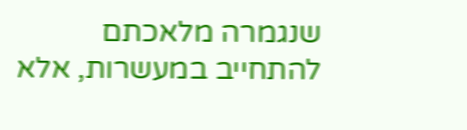שנגמרה מלאכתם להתחייב במעשרות, אלא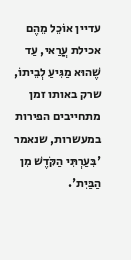עדיין אוֹכֵל מֵהֶם אכילת עֲרַאי, עַד שֶׁהוּא מַגִּיעַ לְבֵיתוֹ, שרק באותו זמן מתחייבים הפירות במעשרות, שנאמר 'בִּעַרְתִּי הַקֹּדֶשׁ מִן הַבַּיִת'.